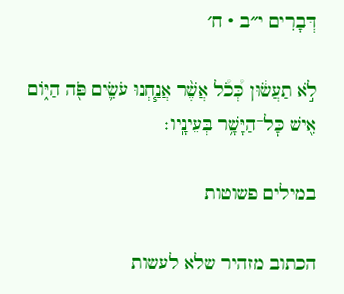דְּבָרִים י״ב · ח׳

לֹ֣א תַעֲשׂ֔וּן כְּ֠כֹ֠ל אֲשֶׁ֨ר אֲנַ֧חְנוּ עֹשִׂ֛ים פֹּ֖ה הַיּ֑וֹם אִ֖ישׁ כׇּל־הַיָּשָׁ֥ר בְּעֵינָֽיו׃

במילים פשוטות

הכתוב מזהיר שלא לעשות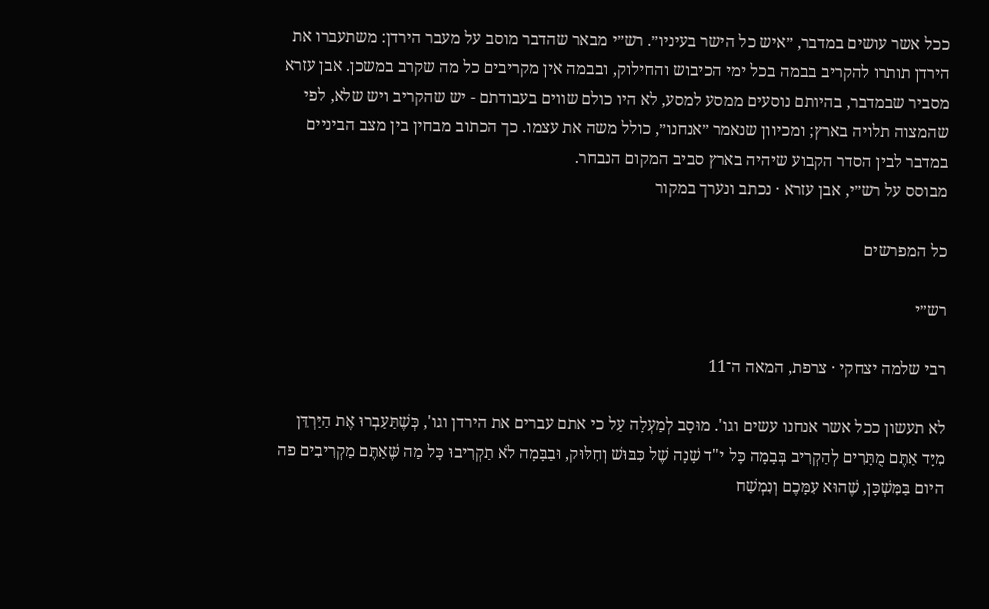ככל אשר עושים במדבר, ״איש כל הישר בעיניו״. רש״י מבאר שהדבר מוסב על מעבר הירדן: משתעברו את הירדן תותרו להקריב בבמה בכל ימי הכיבוש והחילוק, ובבמה אין מקריבים כל מה שקרב במשכן. אבן עזרא מסביר שבמדבר, בהיותם נוסעים ממסע למסע, לא היו כולם שווים בעבודתם - יש שהקריב ויש שלא, לפי שהמצוה תלויה בארץ; ומכיוון שנאמר ״אנחנו״, כולל משה את עצמו. כך הכתוב מבחין בין מצב הביניים במדבר לבין הסדר הקבוע שיהיה בארץ סביב המקום הנבחר.
מבוסס על רש״י, אבן עזרא · נכתב ונערך במקור

כל המפרשים

רש״י

רבי שלמה יצחקי · צרפת, המאה ה־11

לא תעשון ככל אשר אנחנו עשים וגו'. מוּסָב לְמַעְלָה עַל כי אתם עברים את הירדן וגו', כְּשֶׁתַּעַבְרוּ אֶת הַיַּרְדֵּן מִיָּד אַתֶּם מֻתָּרִים לְהַקְרִיב בְּבָמָה כָּל י"ד שָׁנָה שֶׁל כִּבּוּשׁ וְחִלּוּק, וּבַבָּמָה לֹא תַקְרִיבוּ כָּל מַה שֶּׁאַתֶּם מַקְרִיבִים פה היום בַּמִּשְׁכָּן, שֶׁהוּא עִמָּכֶם וְנִמְשַׁח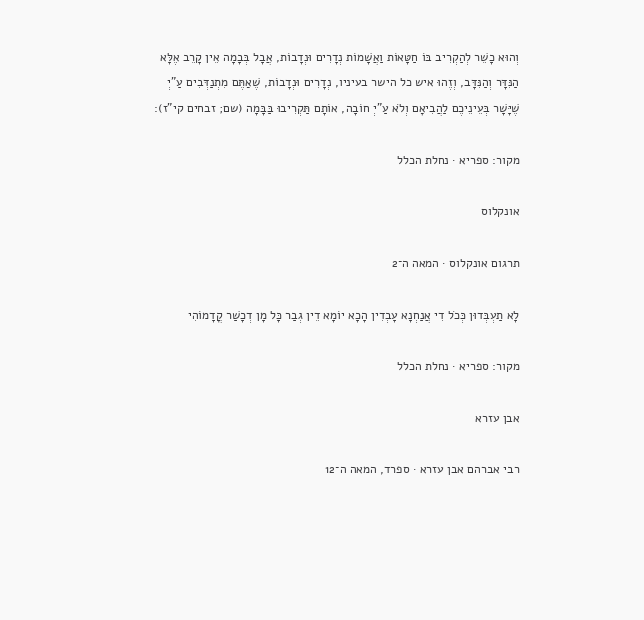וְהוּא כָשֵׁר לְהַקְרִיב בּוֹ חַטָּאוֹת וַאֲשָׁמוֹת נְדָרִים וּנְדָבוֹת, אֲבָל בְּבָמָה אֵין קָרֵב אֶלָּא הַנִּדָּר וְהַנִּדָּב, וְזֶהוּ איש כל הישר בעיניו, נְדָרִים וּנְדָבוֹת, שֶׁאַתֶּם מִתְנַדְּבִים עַ"יְ שֶׁיָּשָׁר בְּעֵינֵיכֶם לַהֲבִיאָם וְלֹא עַ"יְ חוֹבָה, אוֹתָם תַּקְרִיבוּ בַּבָּמָה (שם; זבחים קי"ז):

מקור: ספריא · נחלת הכלל

אונקלוס

תרגום אונקלוס · המאה ה־2

לָא תַעְבְּדוּן כְּכֹל דִי אֲנַחְנָא עָבְדִין הָכָא יוֹמָא דֵין גְבַר כָּל מָן דְכָשַׁר קֳדָמוֹהִי

מקור: ספריא · נחלת הכלל

אבן עזרא

רבי אברהם אבן עזרא · ספרד, המאה ה־12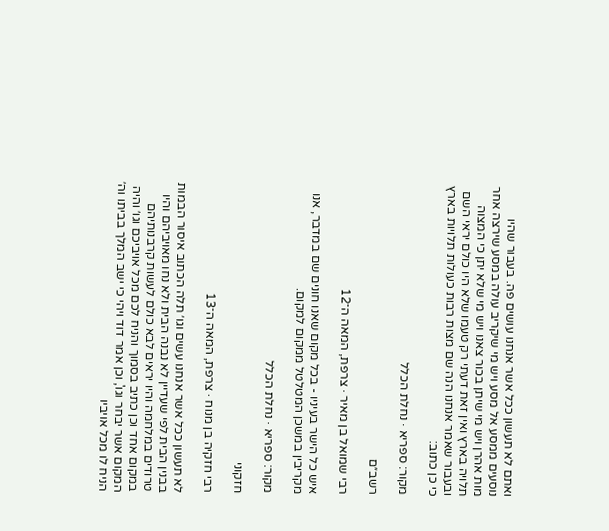ואתם לא תעשון ככל אשר אנחנו עושים פה. בעבור שהיו נוסעים ממסע אל מסע ויש מי שיקריב עולה במסע שירצה אחר מות אהרן ויש מי שיתן בכור צאנו ויש מי שלא יתן כי המצוה תלויה בארץ ואין זאת דעתי רק טעמו שלא היו כולם יראי השם ובעבור שאמר אנחנו הנה שם מצות רבות כעולות תלויות בארץ כי כן כתוב:

מקור: ספריא · נחלת הכלל

רשב״ם

רבי שמואל בן מאיר · צרפת, המאה ה־12

איש כל הישר בעיניו - בכל מקום שאנו חונים שם במדבר, אנו מקריבין במשכן המטלטל ממקום למקום.

מקור: ספריא · נחלת הכלל

חזקוני

רבי חזקיה בן מנוח · צרפת, המאה ה־13

לא תעשון ככל אשר אנחנו עשים וגו׳ תלה הכתוב איסור הבמות בבנין הבית לפי שעדיין לא נבנה הבית ולא נחו מאויביהם והיו טרודים במלחמה והיו יראים לבא כולם לעשות קרבנותיהם במקום אחד וכן כתיב בסמוך והניח לכם מכל אויביכם וגו׳ והיה המקום אשר יבחר וגו', וכן אמר דוד ויהי כי ישב המלך בביתו וה׳ הניח לו מכל אויביו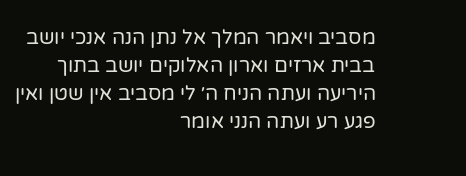מסביב ויאמר המלך אל נתן הנה אנכי יושב בבית ארזים וארון האלוקים יושב בתוך היריעה ועתה הניח ה׳ לי מסביב אין שטן ואין פגע רע ועתה הנני אומר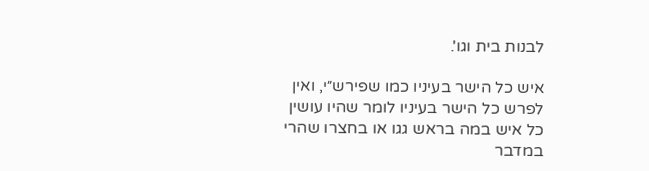לבנות בית וגו'.

איש כל הישר בעיניו כמו שפירש״י, ואין לפרש כל הישר בעיניו לומר שהיו עושין כל איש במה בראש גגו או בחצרו שהרי במדבר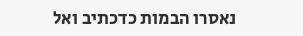נאסרו הבמות כדכתיב ואל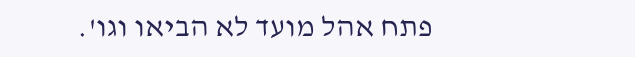פתח אהל מועד לא הביאו וגו'.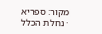מקור: ספריא · נחלת הכלל